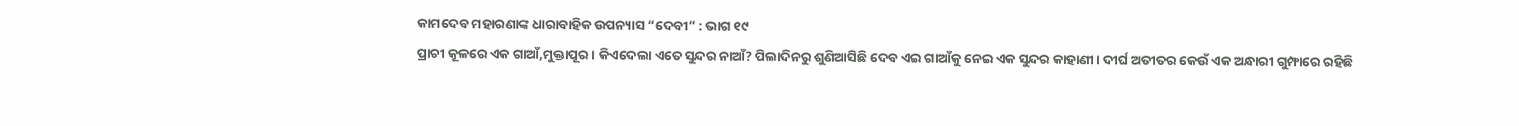କାମଦେବ ମହାରଣାଙ୍କ ଧାରାବାହିକ ଉପନ୍ୟାସ “ଦେବୀ” : ଭାଗ ୧୯
ପ୍ରାଚୀ କୂଳରେ ଏକ ଗାଆଁ,ମୁକ୍ତାପୂର। କିଏଦେଲା ଏତେ ସୁନ୍ଦର ନାଆଁ? ପିଲାଦିନରୁ ଶୁଣିଆସିଛି ଦେବ ଏଇ ଗାଆଁକୁ ନେଇ ଏକ ସୁନ୍ଦର କାହାଣୀ। ଦୀର୍ଘ ଅତୀତର କେଉଁ ଏକ ଅନ୍ଧାରୀ ଗୁମ୍ଫାରେ ରହିଛି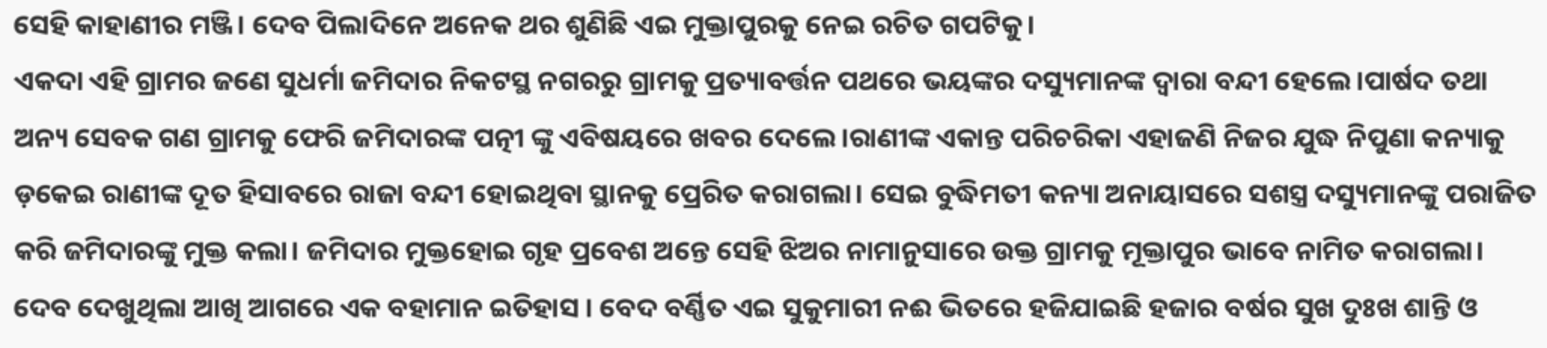ସେହି କାହାଣୀର ମଞ୍ଜି। ଦେବ ପିଲାଦିନେ ଅନେକ ଥର ଶୁଣିଛି ଏଇ ମୁକ୍ତାପୁରକୁ ନେଇ ରଚିତ ଗପଟିକୁ।
ଏକଦା ଏହି ଗ୍ରାମର ଜଣେ ସୁଧର୍ମା ଜମିଦାର ନିକଟସ୍ଥ ନଗରରୁ ଗ୍ରାମକୁ ପ୍ରତ୍ୟାବର୍ତ୍ତନ ପଥରେ ଭୟଙ୍କର ଦସ୍ୟୁମାନଙ୍କ ଦ୍ଵାରା ବନ୍ଦୀ ହେଲେ।ପାର୍ଷଦ ତଥା ଅନ୍ୟ ସେବକ ଗଣ ଗ୍ରାମକୁ ଫେରି ଜମିଦାରଙ୍କ ପତ୍ନୀ ଙ୍କୁ ଏବିଷୟରେ ଖବର ଦେଲେ।ରାଣୀଙ୍କ ଏକାନ୍ତ ପରିଚରିକା ଏହାଜଣି ନିଜର ଯୁଦ୍ଧ ନିପୁଣା କନ୍ୟାକୁ ଡ଼କେଇ ରାଣୀଙ୍କ ଦୂତ ହିସାବରେ ରାଜା ବନ୍ଦୀ ହୋଇଥିବା ସ୍ଥାନକୁ ପ୍ରେରିତ କରାଗଲା। ସେଇ ବୁଦ୍ଧିମତୀ କନ୍ୟା ଅନାୟାସରେ ସଶସ୍ତ୍ର ଦସ୍ୟୁମାନଙ୍କୁ ପରାଜିତ କରି ଜମିଦାରଙ୍କୁ ମୁକ୍ତ କଲା। ଜମିଦାର ମୁକ୍ତହୋଇ ଗୃହ ପ୍ରବେଶ ଅନ୍ତେ ସେହି ଝିଅର ନାମାନୁସାରେ ଉକ୍ତ ଗ୍ରାମକୁ ମୂକ୍ତାପୁର ଭାବେ ନାମିତ କରାଗଲା।
ଦେବ ଦେଖୁଥିଲା ଆଖି ଆଗରେ ଏକ ବହାମାନ ଇତିହାସ । ବେଦ ବର୍ଣ୍ଣିତ ଏଇ ସୁକୁମାରୀ ନଈ ଭିତରେ ହଜିଯାଇଛି ହଜାର ବର୍ଷର ସୁଖ ଦୁଃଖ ଶାନ୍ତି ଓ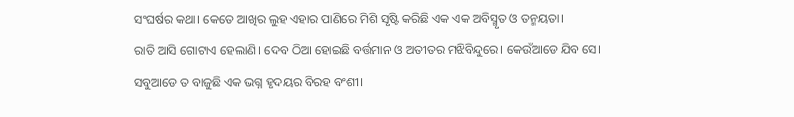ସଂଘର୍ଷର କଥା। କେତେ ଆଖିର ଲୁହ ଏହାର ପାଣିରେ ମିଶି ସୃଷ୍ଟି କରିଛି ଏକ ଏକ ଅବିସ୍ମୃତ ଓ ତନ୍ମୟତା।
ରାତି ଆସି ଗୋଟାଏ ହେଲାଣି। ଦେବ ଠିଆ ହୋଇଛି ବର୍ତ୍ତମାନ ଓ ଅତୀତର ମଝିବିନ୍ଦୁରେ। କେଉଁଆଡେ ଯିବ ସେ। ସବୁଆଡେ ତ ବାଜୁଛି ଏକ ଭଗ୍ନ ହୃଦୟର ବିରହ ବଂଶୀ।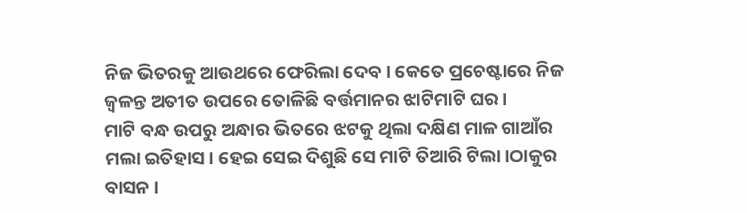ନିଜ ଭିତରକୁ ଆଉଥରେ ଫେରିଲା ଦେବ। କେତେ ପ୍ରଚେଷ୍ଟାରେ ନିଜ ଜ୍ୱଳନ୍ତ ଅତୀତ ଉପରେ ତୋଳିଛି ବର୍ତ୍ତମାନର ଝାଟିମାଟି ଘର।
ମାଟି ବନ୍ଧ ଉପରୁ ଅନ୍ଧାର ଭିତରେ ଝଟକୁ ଥିଲା ଦକ୍ଷିଣ ମାଳ ଗାଆଁର ମଲା ଇତିହାସ। ହେଇ ସେଇ ଦିଶୁଛି ସେ ମାଟି ତିଆରି ଟିଲା।ଠାକୁର ବାସନ ।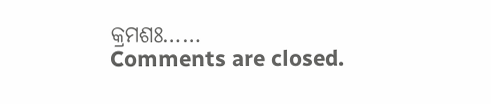କ୍ରମଶଃ……
Comments are closed.